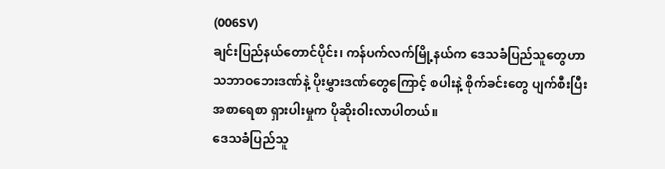(006SV)
ချင်းပြည်နယ်တောင်ပိုင်း၊ ကန်ပက်လက်မြို့နယ်က ဒေသခံပြည်သူတွေဟာ သဘာဝဘေးဒဏ်နဲ့ ပိုးမွှားဒဏ်တွေကြောင့် စပါးနဲ့ စိုက်ခင်းတွေ ပျက်စီးပြီး အစာရေစာ ရှားပါးမှုက ပိုဆိုးဝါးလာပါတယ်။
ဒေသခံပြည်သူ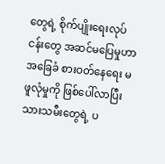တွေရဲ့ စိုက်ပျိုးရေးလုပ်ငန်းတွေ အဆင်မပြေမှုဟာ အခြေခံ စားဝတ်နေရေး မဖူလုံမှုကို ဖြစ်ပေါ်လာပြီး သားသမီးတွေရဲ့ ပ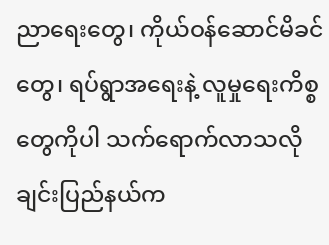ညာရေးတွေ၊ ကိုယ်ဝန်ဆောင်မိခင်တွေ၊ ရပ်ရွာအရေးနဲ့ လူမှုရေးကိစ္စတွေကိုပါ သက်ရောက်လာသလို ချင်းပြည်နယ်က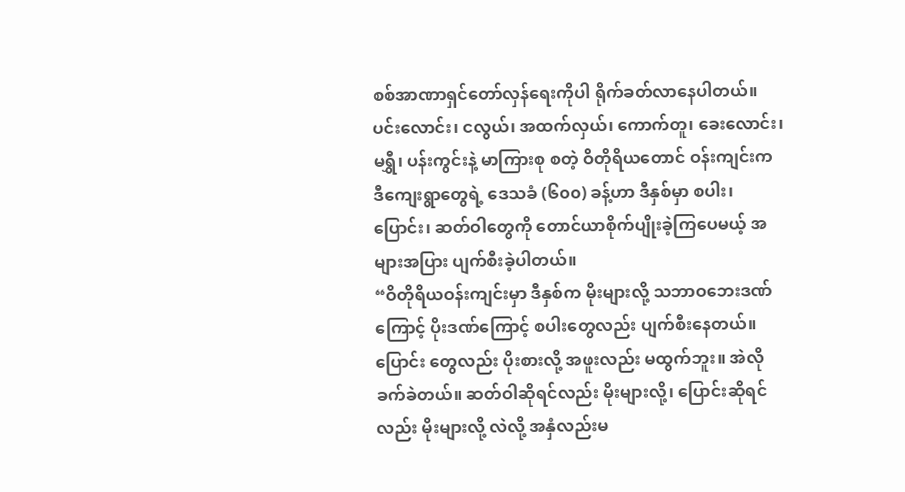စစ်အာဏာရှင်တော်လှန်ရေးကိုပါ ရိုက်ခတ်လာနေပါတယ်။
ပင်းလောင်း၊ ငလွယ်၊ အထက်လှယ်၊ ကောက်တူ၊ ခေးလောင်း၊ မရွှီ၊ ပန်းကွင်းနဲ့ မာကြားစု စတဲ့ ဝိတိုရိယတောင် ဝန်းကျင်းက ဒီကျေးရွာတွေရဲ့ ဒေသခံ (၆၀၀) ခန့်ဟာ ဒီနှစ်မှာ စပါး၊ ပြောင်း၊ ဆတ်ဝါတွေကို တောင်ယာစိုက်ပျိုးခဲ့ကြပေမယ့် အများအပြား ပျက်စီးခဲ့ပါတယ်။
“ဝိတိုရိယဝန်းကျင်းမှာ ဒီနှစ်က မိုးများလို့ သဘာဝဘေးဒဏ်ကြောင့် ပိုးဒဏ်ကြောင့် စပါးတွေလည်း ပျက်စီးနေတယ်။ ပြောင်း တွေလည်း ပိုးစားလို့ အဖူးလည်း မထွက်ဘူး။ အဲလို ခက်ခဲတယ်။ ဆတ်ဝါဆိုရင်လည်း မိုးများလို့၊ ပြောင်းဆိုရင် လည်း မိုးများလို့ လဲလို့ အနှံလည်းမ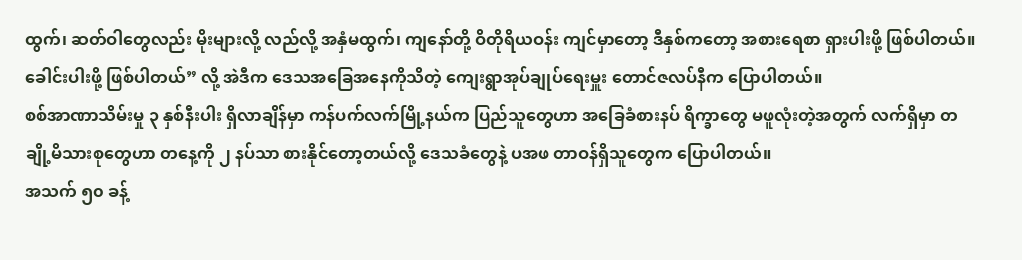ထွက်၊ ဆတ်ဝါတွေလည်း မိုးများလို့ လည်လို့ အနှံမထွက်၊ ကျနော်တို့ ဝိတိုရိယဝန်း ကျင်မှာတော့ ဒီနှစ်ကတော့ အစားရေစာ ရှားပါးဖို့ ဖြစ်ပါတယ်။ ခေါင်းပါးဖို့ ဖြစ်ပါတယ်” လို့ အဲဒီက ဒေသအခြေအနေကိုသိတဲ့ ကျေးရွာအုပ်ချုပ်ရေးမှူး တောင်ဇလပ်နီက ပြောပါတယ်။
စစ်အာဏာသိမ်းမှု ၃ နှစ်နီးပါး ရှိလာချိန်မှာ ကန်ပက်လက်မြို့နယ်က ပြည်သူတွေဟာ အခြေခံစားနပ် ရိက္ခာတွေ မဖူလုံးတဲ့အတွက် လက်ရှိမှာ တချို့မိသားစုတွေဟာ တနေ့ကို ၂ နပ်သာ စားနိုင်တော့တယ်လို့ ဒေသခံတွေနဲ့ ပအဖ တာဝန်ရှိသူတွေက ပြောပါတယ်။
အသက် ၅၀ ခန့်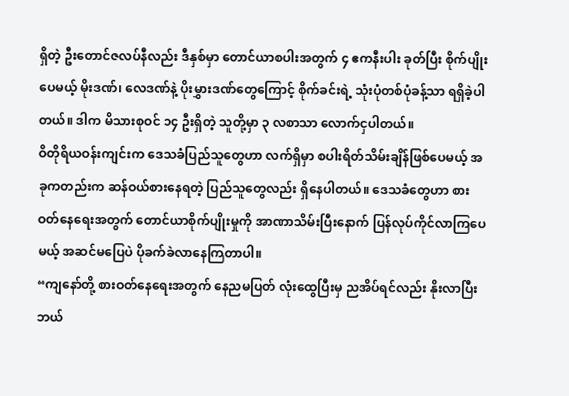ရှိတဲ့ ဦးတောင်ဇလပ်နီလည်း ဒီနှစ်မှာ တောင်ယာစပါးအတွက် ၄ ဧကနီးပါး ခုတ်ပြီး စိုက်ပျိုးပေမယ့် မိုးဒဏ်၊ လေဒဏ်နဲ့ ပိုးမွှားဒဏ်တွေကြောင့် စိုက်ခင်းရဲ့ သုံးပုံတစ်ပုံခန့်သာ ရရှိခဲ့ပါတယ်။ ဒါက မိသားစုဝင် ၁၄ ဦးရှိတဲ့ သူတို့မှာ ၃ လစာသာ လောက်ငှပါတယ်။
ဝိတိုရိယဝန်းကျင်းက ဒေသခံပြည်သူတွေဟာ လက်ရှိမှာ စပါးရိတ်သိမ်းချိန်ဖြစ်ပေမယ့် အခုကတည်းက ဆန်ဝယ်စားနေရတဲ့ ပြည်သူတွေလည်း ရှိနေပါတယ်။ ဒေသခံတွေဟာ စားဝတ်နေရေးအတွက် တောင်ယာစိုက်ပျိုးမှုကို အာဏာသိမ်းပြီးနောက် ပြန်လုပ်ကိုင်လာကြပေမယ့် အဆင်မပြေပဲ ပိုခက်ခဲလာနေကြတာပါ။
“ကျနော်တို့ စားဝတ်နေရေးအတွက် နေညမပြတ် လုံးထွေပြီးမှ ညအိပ်ရင်လည်း နိုးလာပြီး ဘယ်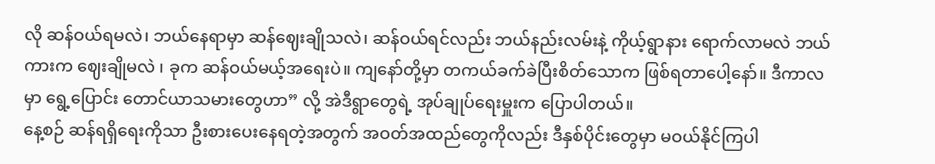လို ဆန်ဝယ်ရမလဲ၊ ဘယ်နေရာမှာ ဆန်ဈေးချိုသလဲ၊ ဆန်ဝယ်ရင်လည်း ဘယ်နည်းလမ်းနဲ့ ကိုယ့်ရွာနား ရောက်လာမလဲ ဘယ်ကားက ဈေးချိုမလဲ ၊ ခုက ဆန်ဝယ်မယ့်အရေးပဲ။ ကျနော်တို့မှာ တကယ်ခက်ခဲပြီးစိတ်သောက ဖြစ်ရတာပေါ့နော်။ ဒီကာလမှာ ရွေ့ပြောင်း တောင်ယာသမားတွေဟာ” လို့ အဲဒီရွာတွေရဲ့ အုပ်ချုပ်ရေးမှူးက ပြောပါတယ်။
နေ့စဉ် ဆန်ရရှိရေးကိုသာ ဦးစားပေးနေရတဲ့အတွက် အဝတ်အထည်တွေကိုလည်း ဒီနှစ်ပိုင်းတွေမှာ မဝယ်နိုင်ကြပါ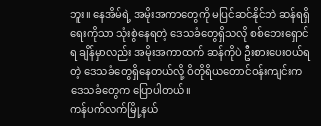ဘူး။ နေအိမ်ရဲ့ အမိုးအကာတွေကို မပြင်ဆင်နိုင်ဘဲ ဆန်ရရှိရေးကိုသာ သုံးစွဲနေရတဲ့ ဒေသခံတွေရှိသလို စစ်ဘေးရှောင်ရ ချိန်မှာလည်း အမိုးအကာထက် ဆန်ကိုပဲ ဦးစားပေးဝယ်ရတဲ့ ဒေသခံတွေရှိနေတယ်လို့ ဝိတိုရိယတောင်ဝန်းကျင်းက ဒေသခံတွေက ပြောပါတယ်။
ကန်ပက်လက်မြို့နယ်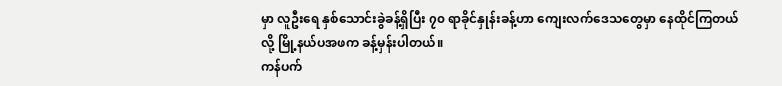မှာ လူဦးရေ နှစ်သောင်းခွဲခန့်ရှိပြီး ၇၀ ရာခိုင်နှုန်းခန့်ဟာ ကျေးလက်ဒေသတွေမှာ နေထိုင်ကြတယ်လို့ မြို့နယ်ပအဖက ခန့်မှန်းပါတယ်။
ကန်ပက်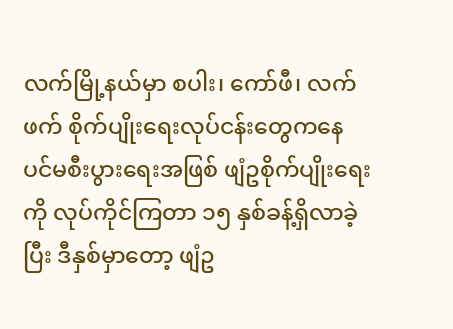လက်မြို့နယ်မှာ စပါး၊ ကော်ဖီ၊ လက်ဖက် စိုက်ပျိုးရေးလုပ်ငန်းတွေကနေ ပင်မစီးပွားရေးအဖြစ် ဖျံဥစိုက်ပျိုးရေးကို လုပ်ကိုင်ကြတာ ၁၅ နှစ်ခန့်ရှိလာခဲ့ပြီး ဒီနှစ်မှာတော့ ဖျံဥ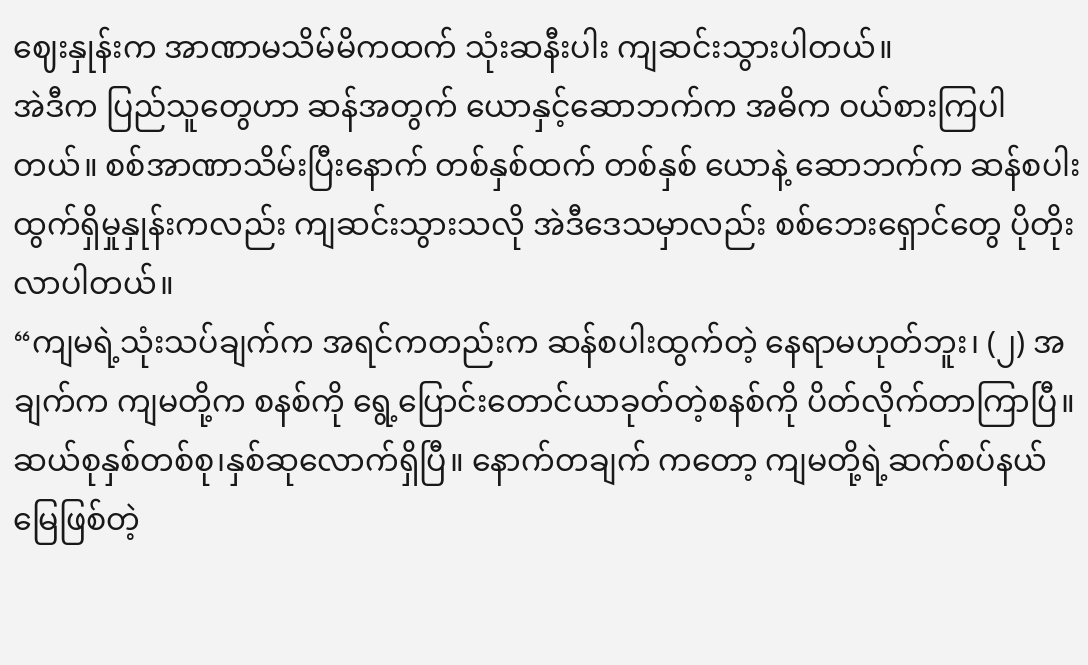ဈေးနှုန်းက အာဏာမသိမ်မိကထက် သုံးဆနီးပါး ကျဆင်းသွားပါတယ်။
အဲဒီက ပြည်သူတွေဟာ ဆန်အတွက် ယောနှင့်ဆောဘက်က အဓိက ဝယ်စားကြပါတယ်။ စစ်အာဏာသိမ်းပြီးနောက် တစ်နှစ်ထက် တစ်နှစ် ယောနဲ့ ဆောဘက်က ဆန်စပါး ထွက်ရှိမှုနှုန်းကလည်း ကျဆင်းသွားသလို အဲဒီဒေသမှာလည်း စစ်ဘေးရှောင်တွေ ပိုတိုးလာပါတယ်။
“ကျမရဲ့သုံးသပ်ချက်က အရင်ကတည်းက ဆန်စပါးထွက်တဲ့ နေရာမဟုတ်ဘူး၊ (၂) အချက်က ကျမတို့က စနစ်ကို ရွေ့ပြောင်းတောင်ယာခုတ်တဲ့စနစ်ကို ပိတ်လိုက်တာကြာပြီ။ ဆယ်စုနှစ်တစ်စု၊နှစ်ဆုလောက်ရှိပြီ။ နောက်တချက် ကတော့ ကျမတို့ရဲ့ဆက်စပ်နယ်မြေဖြစ်တဲ့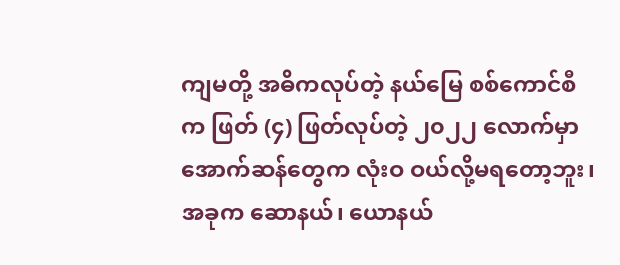ကျမတို့ အဓိကလုပ်တဲ့ နယ်မြေ စစ်ကောင်စီက ဖြတ် (၄) ဖြတ်လုပ်တဲ့ ၂၀၂၂ လောက်မှာ အောက်ဆန်တွေက လုံးဝ ဝယ်လို့မရတော့ဘူး၊ အခုက ဆောနယ်၊ ယောနယ်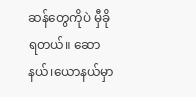ဆန်တွေကိုပဲ မှီခို ရတယ်။ ဆောနယ်၊ယောနယ်မှာ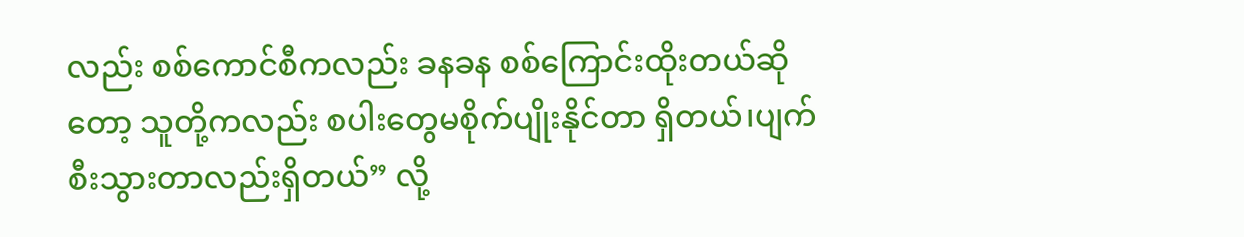လည်း စစ်ကောင်စီကလည်း ခနခန စစ်ကြောင်းထိုးတယ်ဆိုတော့ သူတို့ကလည်း စပါးတွေမစိုက်ပျိုးနိုင်တာ ရှိတယ်၊ပျက်စီးသွားတာလည်းရှိတယ်” လို့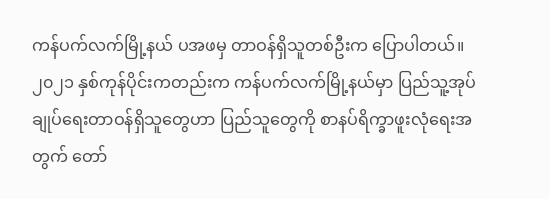ကန်ပက်လက်မြို့နယ် ပအဖမှ တာဝန်ရှိသူတစ်ဦးက ပြောပါတယ်။
၂၀၂၁ နှစ်ကုန်ပိုင်းကတည်းက ကန်ပက်လက်မြို့နယ်မှာ ပြည်သူ့အုပ်ချုပ်ရေးတာဝန်ရှိသူတွေဟာ ပြည်သူတွေကို စာနပ်ရိက္ခာဖူးလုံရေးအတွက် တော်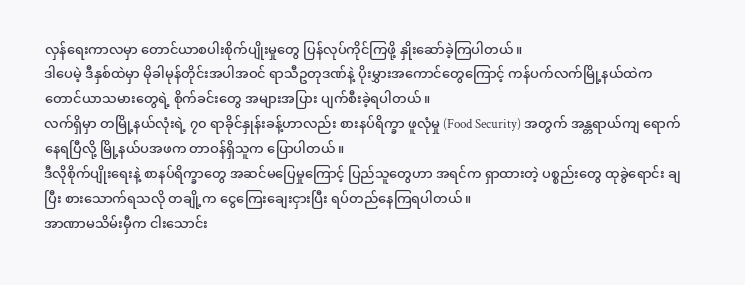လှန်ရေးကာလမှာ တောင်ယာစပါးစိုက်ပျိုးမှုတွေ ပြန်လုပ်ကိုင်ကြဖို့ နှိုးဆော်ခဲ့ကြပါတယ်။
ဒါပေမဲ့ ဒီနှစ်ထဲမှာ မိုခါမုန်တိုင်းအပါအဝင် ရာသီဥတုဒဏ်နဲ့ ပိုးမွှားအကောင်တွေကြောင့် ကန်ပက်လက်မြို့နယ်ထဲက တောင်ယာသမားတွေရဲ့ စိုက်ခင်းတွေ အများအပြား ပျက်စီးခဲ့ရပါတယ်။
လက်ရှိမှာ တမြို့နယ်လုံးရဲ့ ၇၀ ရာခိုင်နှုန်းခန့်ဟာလည်း စားနပ်ရိက္ခာ ဖူလုံမှု (Food Security) အတွက် အန္တရာယ်ကျ ရောက်နေရပြီလို့ မြို့နယ်ပအဖက တာဝန်ရှိသူက ပြောပါတယ်။
ဒီလိုစိုက်ပျိုးရေးနဲ့ စာနပ်ရိက္ခာတွေ အဆင်မပြေမှုကြောင့် ပြည်သူတွေဟာ အရင်က ရှာထားတဲ့ ပစ္စည်းတွေ ထုခွဲရောင်း ချပြီး စားသောက်ရသလို တချို့က ငွေကြေးချေးငှားပြီး ရပ်တည်နေကြရပါတယ်။
အာဏာမသိမ်းမှီက ငါးသောင်း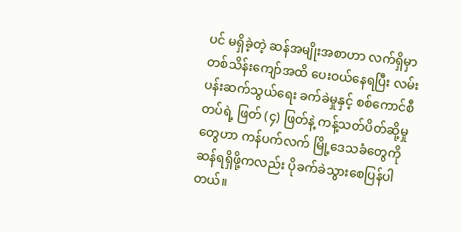ပင် မရှိခဲ့တဲ့ ဆန်အမျိုးအစာဟာ လက်ရှိမှာ တစ်သိန်းကျော်အထိ ပေးဝယ်နေရပြီး လမ်းပန်းဆက်သွယ်ရေး ခက်ခဲမှုနှင့် စစ်ကောင်စီတပ်ရဲ့ ဖြတ် (၄) ဖြတ်နဲ့ ကန့်သတ်ပိတ်ဆို့မှုတွေဟာ ကန်ပက်လက် မြို့ဒေသခံတွေကို ဆန်ရရှိဖို့ကလည်း ပိုခက်ခဲသွားစေပြန်ပါတယ်။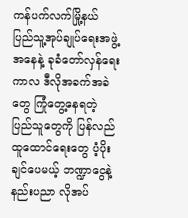ကန်ပက်လက်မြို့နယ် ပြည်သူ့အုပ်ချုပ်ရေးအဖွဲ့အနေနဲ့ ခုခံတော်လှန်ရေးကာလ ဒီလိုအခက်အခဲတွေ ကြုံတွေ့နေရတဲ့ ပြည်သူတွေကို ပြန်လည်ထူထောင်ရေးတွေ ပံ့ပိုးချင်ပေမယ့် ဘဏ္ဍာငွေနဲ့ နည်းပညာ လိုအပ်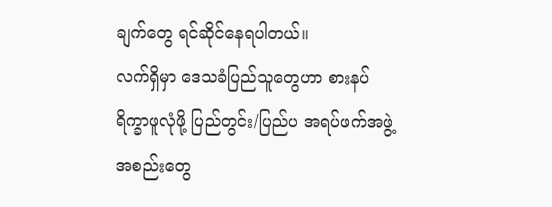ချက်တွေ ရင်ဆိုင်နေရပါတယ်။
လက်ရှိမှာ ဒေသခံပြည်သူတွေဟာ စားနပ်ရိက္ခာဖူလုံဖို့ ပြည်တွင်း/ပြည်ပ အရပ်ဖက်အဖွဲ့အစည်းတွေ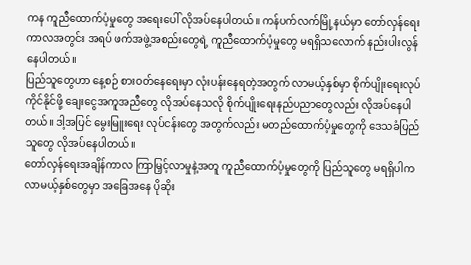ကန ကူညီထောက်ပံ့မှုတွေ အရေးပေါ် လိုအပ်နေပါတယ်။ ကန်ပက်လက်မြို့နယ်မှာ တော်လှန်ရေး ကာလအတွင်း အရပ် ဖက်အဖွဲ့အစည်းတွေရဲ့ ကူညီထောက်ပံ့မှုတွေ မရရှိသလောက် နည်းပါးလွန်နေပါတယ်။
ပြည်သူတွေဟာ နေ့စဉ် စားဝတ်နေရေးမှာ လုံးပန်းနေရတဲ့အတွက် လာမယ့်နှစ်မှာ စိုက်ပျိုးရေးလုပ်ကိုင်နိုင်ဖို့ ချေးငွေအကူအညီတွေ လိုအပ်နေသလို စိုက်ပျိုးရေးနည်ပညာတွေလည်း လိုအပ်နေပါတယ်။ ဒါ့အပြင် မွေးမြူးရေး လုပ်ငန်းတွေ အတွက်လည်း မတည်ထောက်ပံ့မှုတွေကို ဒေသခံပြည်သူတွေ လိုအပ်နေပါတယ်။
တော်လှန်ရေးအချိန်ကာလ ကြာမြှင့်လာမှုနဲ့အတူ ကူညီထောက်ပံ့မှုတွေကို ပြည်သူတွေ မရရှိပါက လာမယ့်နှစ်တွေမှာ အခြေအနေ ပိုဆိုး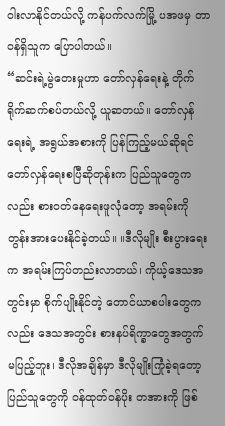ဝါးလာနိုင်တယ်လို့ ကန်ပက်လက်မြို့ ပအဖမှ တာဝန်ရှိသူက ပြောပါတယ်။
“ဆင်းရဲ့မွဲတေးမှုဟာ တော်လှန်ရေးနဲ့ တိုက်ရိုက်ဆက်စပ်တယ်လို့ ယူဆတယ်။ တော်လှန်ရေးရဲ့ အရွယ်အစားကို ပြန်ကြည့်မယ်ဆိုရင် တော်လှန်ရေးစပြီဆိုတုန်းက ပြည်သူတွေကလည်း စားဝတ်နေရေးဖူလုံတော့ အရမ်းကို တွန်းအားပေးနိုင်ခဲ့တယ်။ ။ဒီလိုမျိုး စီးပွားရေးက အရမ်းကြပ်တည်းလာတယ်၊ ကိုယ့်ဒေသအတွင်းမှာ စိုက်ပျိုးနိုင်တဲ့ တောင်ယာစပါးတွေကလည်း ဒေသအတွင်း စားနပ်ရိက္ခာတွေအတွက် မပြည့်ဘူး၊ ဒီလိုအချိန်မှာ ဒီလိုမျိုးကြုံခဲ့ရတော့ ပြည်သူတွေကို ဝန်ထုတ်ဝန်ပိုး တအားကို ဖြစ်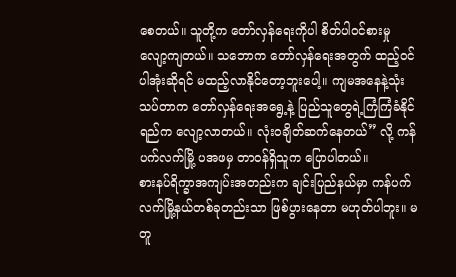စေတယ်။ သူတို့က တော်လှန်ရေးကိုပါ စိတ်ပါဝင်စားမှု လျော့ကျတယ်။ သဘောက တော်လှန်ရေးအတွက် ထည့်ဝင်ပါအုံးဆိုရင် မထည့်လာနိုင်တော့ဘူးပေါ့။ ကျမအနေနဲ့သုံးသပ်တာက တော်လှန်ရေးအရွေ့နဲ့ ပြည်သူတွေရဲ့ကြံကြံခံနိုင်ရည်က လျော့လာတယ်။ လုံးဝချိတ်ဆက်နေတယ်” လို့ ကန်ပက်လက်မြို့ ပအဖမှ တာဝန်ရှိသူက ပြောပါတယ်။
စားနပ်ရိက္ခာအကျပ်းအတည်းက ချင်းပြည်နယ်မှာ ကန်ပက်လက်မြို့နယ်တစ်ခုတည်းသာ ဖြစ်ပွားနေတာ မဟုတ်ပါဘူး။ မတူ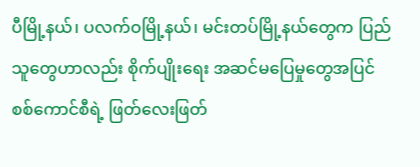ပီမြို့နယ်၊ ပလက်ဝမြို့နယ်၊ မင်းတပ်မြို့နယ်တွေက ပြည်သူတွေဟာလည်း စိုက်ပျိုးရေး အဆင်မပြေမှုတွေအပြင် စစ်ကောင်စီရဲ့ ဖြတ်လေးဖြတ်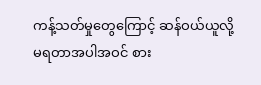ကန့်သတ်မှုတွေကြောင့် ဆန်ဝယ်ယူလို့မရတာအပါအဝင် စား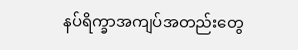နပ်ရိက္ခာအကျပ်အတည်းတွေ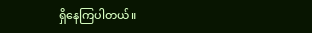ရှိနေကြပါတယ်။